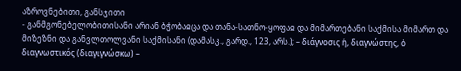აზროვნებითი, განსჯითი
- განმგონებელობითისანი არიან ბჭობაჲცა და თანა-სათნო-ყოფაჲ და მიმართებანი საქმისა მიმართ და მიზეზნი და განვლთოლვანი საქმისანი (დამასკ., გარდ., 123, არს.); – διάγνοσις ἡ, διαγνώστης, ὁ διαγνωστικός (διαγιγνώσκω) –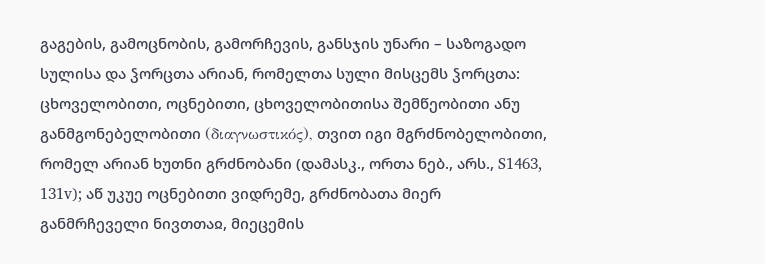გაგების, გამოცნობის, გამორჩევის, განსჯის უნარი – საზოგადო სულისა და ჴორცთა არიან, რომელთა სული მისცემს ჴორცთა: ცხოველობითი, ოცნებითი, ცხოველობითისა შემწეობითი ანუ განმგონებელობითი (διαγνωστικός), თვით იგი მგრძნობელობითი, რომელ არიან ხუთნი გრძნობანი (დამასკ., ორთა ნებ., არს., S1463, 131v); აწ უკუე ოცნებითი ვიდრემე, გრძნობათა მიერ განმრჩეველი ნივთთაჲ, მიეცემის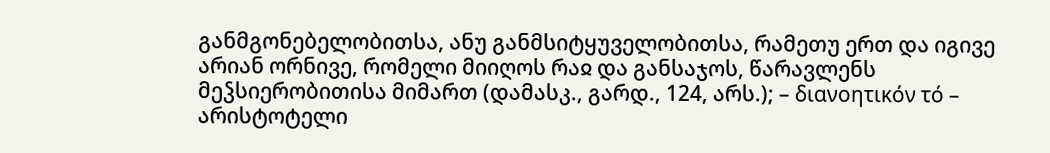განმგონებელობითსა, ანუ განმსიტყუველობითსა, რამეთუ ერთ და იგივე არიან ორნივე, რომელი მიიღოს რაჲ და განსაჯოს, წარავლენს მეჴსიერობითისა მიმართ (დამასკ., გარდ., 124, არს.); – διανοητικόν τό – არისტოტელი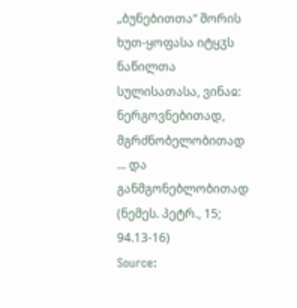„ბუნებითთა“ შორის ხუთ-ყოფასა იტყჳს ნაწილთა სულისათასა, ვინაჲ: ნერგოვნებითად, მგრძნობელობითად ... და განმგონებლობითად (ნემეს. პეტრ., 15; 94.13-16)
Source: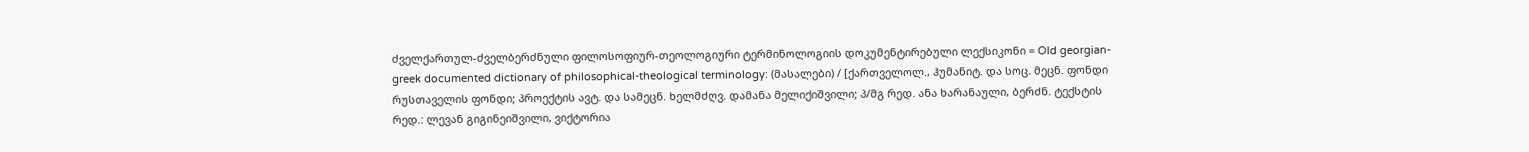ძველქართულ-ძველბერძნული ფილოსოფიურ-თეოლოგიური ტერმინოლოგიის დოკუმენტირებული ლექსიკონი = Old georgian-greek documented dictionary of philosophical-theological terminology: (მასალები) / [ქართველოლ., ჰუმანიტ. და სოც. მეცნ. ფონდი რუსთაველის ფონდი; პროექტის ავტ. და სამეცნ. ხელმძღვ. დამანა მელიქიშვილი; პ/მგ რედ. ანა ხარანაული, ბერძნ. ტექსტის რედ.: ლევან გიგინეიშვილი, ვიქტორია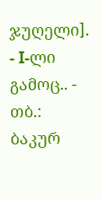ჯუღელი]. - I-ლი გამოც.. - თბ.: ბაკურ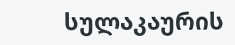სულაკაურის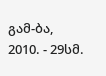გამ-ბა, 2010. - 29სმ.